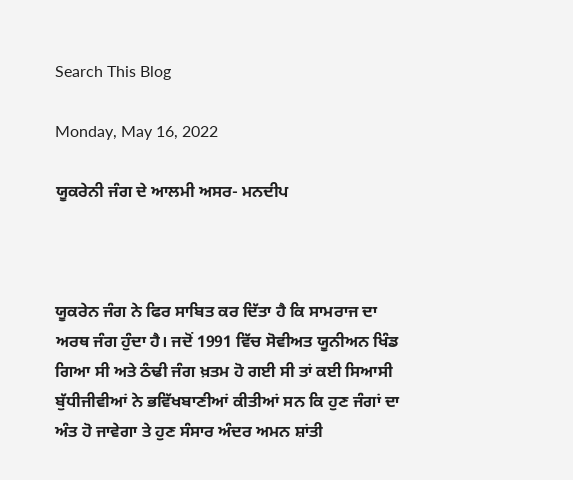Search This Blog

Monday, May 16, 2022

ਯੂਕਰੇਨੀ ਜੰਗ ਦੇ ਆਲਮੀ ਅਸਰ- ਮਨਦੀਪ



ਯੂਕਰੇਨ ਜੰਗ ਨੇ ਫਿਰ ਸਾਬਿਤ ਕਰ ਦਿੱਤਾ ਹੈ ਕਿ ਸਾਮਰਾਜ ਦਾ ਅਰਥ ਜੰਗ ਹੁੰਦਾ ਹੈ। ਜਦੋਂ 1991 ਵਿੱਚ ਸੋਵੀਅਤ ਯੂਨੀਅਨ ਖਿੰਡ ਗਿਆ ਸੀ ਅਤੇ ਠੰਢੀ ਜੰਗ ਖ਼ਤਮ ਹੋ ਗਈ ਸੀ ਤਾਂ ਕਈ ਸਿਆਸੀ ਬੁੱਧੀਜੀਵੀਆਂ ਨੇ ਭਵਿੱਖਬਾਣੀਆਂ ਕੀਤੀਆਂ ਸਨ ਕਿ ਹੁਣ ਜੰਗਾਂ ਦਾ ਅੰਤ ਹੋ ਜਾਵੇਗਾ ਤੇ ਹੁਣ ਸੰਸਾਰ ਅੰਦਰ ਅਮਨ ਸ਼ਾਂਤੀ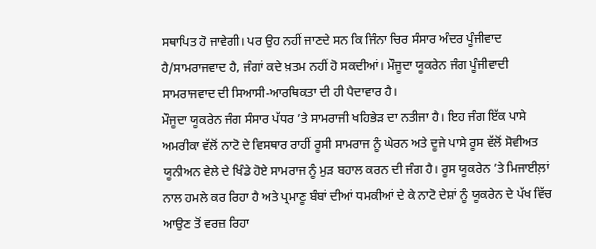ਸਥਾਪਿਤ ਹੋ ਜਾਵੇਗੀ। ਪਰ ਉਹ ਨਹੀਂ ਜਾਣਦੇ ਸਨ ਕਿ ਜਿੰਨਾ ਚਿਰ ਸੰਸਾਰ ਅੰਦਰ ਪੂੰਜੀਵਾਦ ਹੈ/ਸਾਮਰਾਜਵਾਦ ਹੈ, ਜੰਗਾਂ ਕਦੇ ਖ਼ਤਮ ਨਹੀਂ ਹੋ ਸਕਦੀਆਂ। ਮੌਜੂਦਾ ਯੂਕਰੇਨ ਜੰਗ ਪੂੰਜੀਵਾਦੀ ਸਾਮਰਾਜਵਾਦ ਦੀ ਸਿਆਸੀ-ਆਰਥਿਕਤਾ ਦੀ ਹੀ ਪੈਦਾਵਾਰ ਹੈ।
ਮੌਜੂਦਾ ਯੂਕਰੇਨ ਜੰਗ ਸੰਸਾਰ ਪੱਧਰ ’ਤੇ ਸਾਮਰਾਜੀ ਖਹਿਭੇੜ ਦਾ ਨਤੀਜਾ ਹੈ। ਇਹ ਜੰਗ ਇੱਕ ਪਾਸੇ ਅਮਰੀਕਾ ਵੱਲੋਂ ਨਾਟੋ ਦੇ ਵਿਸਥਾਰ ਰਾਹੀਂ ਰੂਸੀ ਸਾਮਰਾਜ ਨੂੰ ਘੇਰਨ ਅਤੇ ਦੂਜੇ ਪਾਸੇ ਰੂਸ ਵੱਲੋਂ ਸੋਵੀਅਤ ਯੂਨੀਅਨ ਵੇਲੇ ਦੇ ਖਿੰਡੇ ਹੋਏ ਸਾਮਰਾਜ ਨੂੰ ਮੁੜ ਬਹਾਲ ਕਰਨ ਦੀ ਜੰਗ ਹੈ। ਰੂਸ ਯੂਕਰੇਨ ’ਤੇ ਮਿਜਾਈਲ਼ਾਂ ਨਾਲ ਹਮਲੇ ਕਰ ਰਿਹਾ ਹੈ ਅਤੇ ਪ੍ਰਮਾਣੂ ਬੰਬਾਂ ਦੀਆਂ ਧਮਕੀਆਂ ਦੇ ਕੇ ਨਾਟੋ ਦੇਸ਼ਾਂ ਨੂੰ ਯੂਕਰੇਨ ਦੇ ਪੱਖ ਵਿੱਚ ਆਉਣ ਤੋਂ ਵਰਜ਼ ਰਿਹਾ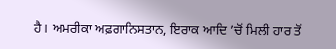ਹੈ। ਅਮਰੀਕਾ ਅਫ਼ਗਾਨਿਸਤਾਨ, ਇਰਾਕ ਆਦਿ ’ਚੋਂ ਮਿਲੀ ਹਾਰ ਤੋਂ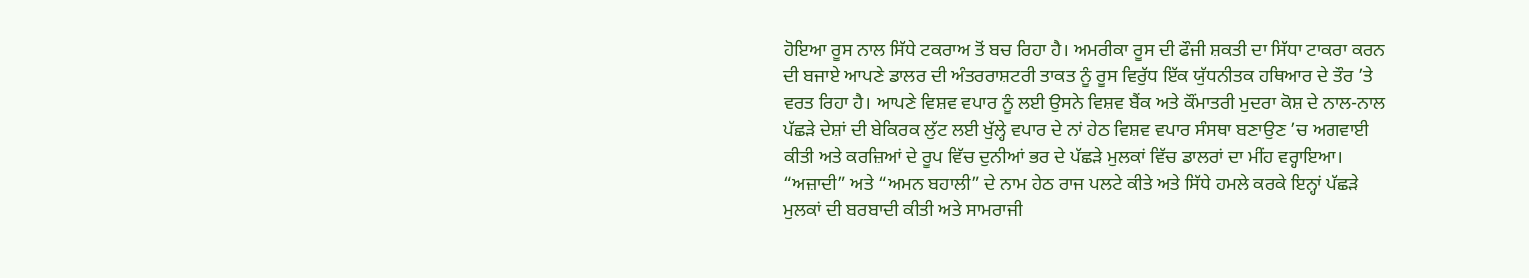ਹੋਇਆ ਰੂਸ ਨਾਲ ਸਿੱਧੇ ਟਕਰਾਅ ਤੋਂ ਬਚ ਰਿਹਾ ਹੈ। ਅਮਰੀਕਾ ਰੂਸ ਦੀ ਫੌਜੀ ਸ਼ਕਤੀ ਦਾ ਸਿੱਧਾ ਟਾਕਰਾ ਕਰਨ ਦੀ ਬਜਾਏ ਆਪਣੇ ਡਾਲਰ ਦੀ ਅੰਤਰਰਾਸ਼ਟਰੀ ਤਾਕਤ ਨੂੰ ਰੂਸ ਵਿਰੁੱਧ ਇੱਕ ਯੁੱਧਨੀਤਕ ਹਥਿਆਰ ਦੇ ਤੌਰ ’ਤੇ ਵਰਤ ਰਿਹਾ ਹੈ। ਆਪਣੇ ਵਿਸ਼ਵ ਵਪਾਰ ਨੂੰ ਲਈ ਉਸਨੇ ਵਿਸ਼ਵ ਬੈਂਕ ਅਤੇ ਕੌਂਮਾਤਰੀ ਮੁਦਰਾ ਕੋਸ਼ ਦੇ ਨਾਲ-ਨਾਲ ਪੱਛੜੇ ਦੇਸ਼ਾਂ ਦੀ ਬੇਕਿਰਕ ਲੁੱਟ ਲਈ ਖੁੱਲ੍ਹੇ ਵਪਾਰ ਦੇ ਨਾਂ ਹੇਠ ਵਿਸ਼ਵ ਵਪਾਰ ਸੰਸਥਾ ਬਣਾਉਣ ’ਚ ਅਗਵਾਈ ਕੀਤੀ ਅਤੇ ਕਰਜ਼ਿਆਂ ਦੇ ਰੂਪ ਵਿੱਚ ਦੁਨੀਆਂ ਭਰ ਦੇ ਪੱਛੜੇ ਮੁਲਕਾਂ ਵਿੱਚ ਡਾਲਰਾਂ ਦਾ ਮੀਂਹ ਵਰ੍ਹਾਇਆ। “ਅਜ਼ਾਦੀ” ਅਤੇ “ਅਮਨ ਬਹਾਲੀ” ਦੇ ਨਾਮ ਹੇਠ ਰਾਜ ਪਲਟੇ ਕੀਤੇ ਅਤੇ ਸਿੱਧੇ ਹਮਲੇ ਕਰਕੇ ਇਨ੍ਹਾਂ ਪੱਛੜੇ ਮੁਲਕਾਂ ਦੀ ਬਰਬਾਦੀ ਕੀਤੀ ਅਤੇ ਸਾਮਰਾਜੀ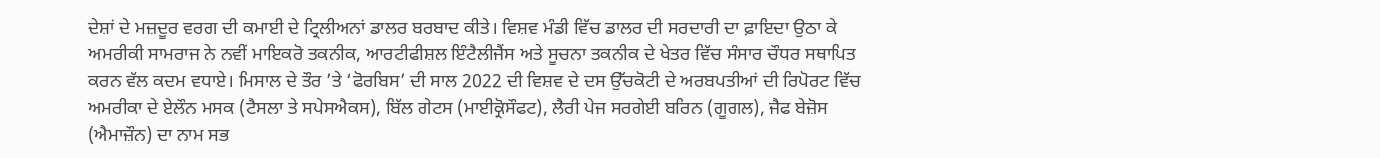ਦੇਸ਼ਾਂ ਦੇ ਮਜ਼ਦੂਰ ਵਰਗ ਦੀ ਕਮਾਈ ਦੇ ਟ੍ਰਿਲੀਅਨਾਂ ਡਾਲਰ ਬਰਬਾਦ ਕੀਤੇ। ਵਿਸ਼ਵ ਮੰਡੀ ਵਿੱਚ ਡਾਲਰ ਦੀ ਸਰਦਾਰੀ ਦਾ ਫ਼ਾਇਦਾ ਉਠਾ ਕੇ ਅਮਰੀਕੀ ਸਾਮਰਾਜ ਨੇ ਨਵੀਂ ਮਾਇਕਰੋ ਤਕਨੀਕ, ਆਰਟੀਫੀਸ਼ਲ ਇੰਟੈਲੀਜੈਂਸ ਅਤੇ ਸੂਚਨਾ ਤਕਨੀਕ ਦੇ ਖੇਤਰ ਵਿੱਚ ਸੰਸਾਰ ਚੌਧਰ ਸਥਾਪਿਤ ਕਰਨ ਵੱਲ ਕਦਮ ਵਧਾਏ। ਮਿਸਾਲ ਦੇ ਤੌਰ ’ਤੇ ‘ਫੋਰਬਿਸ’ ਦੀ ਸਾਲ 2022 ਦੀ ਵਿਸ਼ਵ ਦੇ ਦਸ ਉੱਚਕੋਟੀ ਦੇ ਅਰਬਪਤੀਆਂ ਦੀ ਰਿਪੋਰਟ ਵਿੱਚ ਅਮਰੀਕਾ ਦੇ ਏਲੌਨ ਮਸਕ (ਟੈਸਲਾ ਤੇ ਸਪੇਸਐਕਸ), ਬਿੱਲ ਗੇਟਸ (ਮਾਈਕ੍ਰੋਸੌਫਟ), ਲੈਰੀ ਪੇਜ ਸਰਗੇਈ ਬਰਿਨ (ਗੂਗਲ), ਜੈਫ ਬੇਜ਼ੋਸ (ਐਮਾਜ਼ੌਨ) ਦਾ ਨਾਮ ਸਭ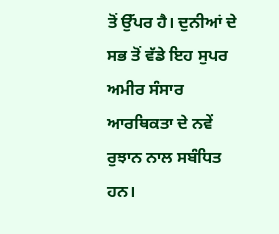ਤੋਂ ਉੱਪਰ ਹੈ। ਦੁਨੀਆਂ ਦੇ ਸਭ ਤੋਂ ਵੱਡੇ ਇਹ ਸੁਪਰ ਅਮੀਰ ਸੰਸਾਰ ਆਰਥਿਕਤਾ ਦੇ ਨਵੇਂ ਰੁਝਾਨ ਨਾਲ ਸਬੰਧਿਤ ਹਨ।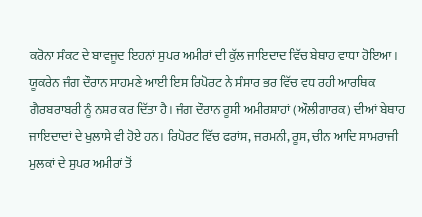ਕਰੋਨਾ ਸੰਕਟ ਦੇ ਬਾਵਜੂਦ ਇਹਨਾਂ ਸੁਪਰ ਅਮੀਰਾਂ ਦੀ ਕੁੱਲ ਜਾਇਦਾਦ ਵਿੱਚ ਬੇਥਾਹ ਵਾਧਾ ਹੋਇਆ। ਯੂਕਰੇਨ ਜੰਗ ਦੌਰਾਨ ਸਾਹਮਣੇ ਆਈ ਇਸ ਰਿਪੋਰਟ ਨੇ ਸੰਸਾਰ ਭਰ ਵਿੱਚ ਵਧ ਰਹੀ ਆਰਥਿਕ ਗੈਰਬਰਾਬਰੀ ਨੂੰ ਨਸ਼ਰ ਕਰ ਦਿੱਤਾ ਹੈ। ਜੰਗ ਦੌਰਾਨ ਰੂਸੀ ਅਮੀਰਸ਼ਾਹਾਂ (ਔਲੀਗਾਰਕ) ਦੀਆਂ ਬੇਥਾਹ ਜਾਇਦਾਦਾਂ ਦੇ ਖੁਲਾਸੇ ਵੀ ਹੋਏ ਹਨ। ਰਿਪੋਰਟ ਵਿੱਚ ਫਰਾਂਸ, ਜਰਮਨੀ, ਰੂਸ, ਚੀਨ ਆਦਿ ਸਾਮਰਾਜੀ ਮੁਲਕਾਂ ਦੇ ਸੁਪਰ ਅਮੀਰਾਂ ਤੋਂ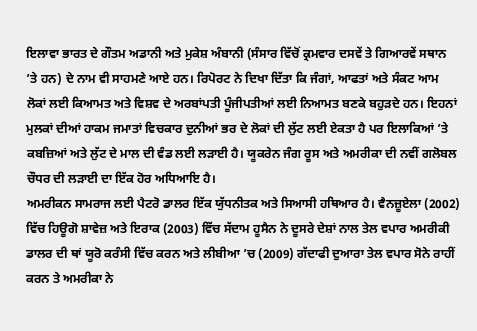ਇਲਾਵਾ ਭਾਰਤ ਦੇ ਗੌਤਮ ਅਡਾਨੀ ਅਤੇ ਮੁਕੇਸ਼ ਅੰਬਾਨੀ (ਸੰਸਾਰ ਵਿੱਚੋਂ ਕ੍ਰਮਵਾਰ ਦਸਵੇਂ ਤੇ ਗਿਆਰਵੇਂ ਸਥਾਨ ’ਤੇ ਹਨ) ਦੇ ਨਾਮ ਵੀ ਸਾਹਮਣੇ ਆਏ ਹਨ। ਰਿਪੋਰਟ ਨੇ ਦਿਖਾ ਦਿੱਤਾ ਕਿ ਜੰਗਾਂ, ਆਫਤਾਂ ਅਤੇ ਸੰਕਟ ਆਮ ਲੋਕਾਂ ਲਈ ਕਿਆਮਤ ਅਤੇ ਵਿਸ਼ਵ ਦੇ ਅਰਬਾਂਪਤੀ ਪੂੰਜੀਪਤੀਆਂ ਲਈ ਨਿਆਮਤ ਬਣਕੇ ਬਹੁੜਦੇ ਹਨ। ਇਹਨਾਂ ਮੁਲਕਾਂ ਦੀਆਂ ਹਾਕਮ ਜਮਾਤਾਂ ਵਿਚਕਾਰ ਦੁਨੀਆਂ ਭਰ ਦੇ ਲੋਕਾਂ ਦੀ ਲੁੱਟ ਲਈ ਏਕਤਾ ਹੈ ਪਰ ਇਲਾਕਿਆਂ ’ਤੇ ਕਬਜ਼ਿਆਂ ਅਤੇ ਲੁੱਟ ਦੇ ਮਾਲ ਦੀ ਵੰਡ ਲਈ ਲੜਾਈ ਹੈ। ਯੂਕਰੇਨ ਜੰਗ ਰੂਸ ਅਤੇ ਅਮਰੀਕਾ ਦੀ ਨਵੀਂ ਗਲੋਬਲ ਚੌਧਰ ਦੀ ਲੜਾਈ ਦਾ ਇੱਕ ਹੋਰ ਅਧਿਆਇ ਹੈ।
ਅਮਰੀਕਨ ਸਾਮਰਾਜ ਲਈ ਪੈਟਰੋ ਡਾਲਰ ਇੱਕ ਯੁੱਧਨੀਤਕ ਅਤੇ ਸਿਆਸੀ ਹਥਿਆਰ ਹੈ। ਵੈਨਜ਼ੂਏਲਾ (2002) ਵਿੱਚ ਹਿਊਗੋ ਸ਼ਾਵੇਜ਼ ਅਤੇ ਇਰਾਕ (2003) ਵਿੱਚ ਸੱਦਾਮ ਹੂਸੈਨ ਨੇ ਦੂਸਰੇ ਦੇਸ਼ਾਂ ਨਾਲ ਤੇਲ ਵਪਾਰ ਅਮਰੀਕੀ ਡਾਲਰ ਦੀ ਥਾਂ ਯੂਰੋ ਕਰੰਸੀ ਵਿੱਚ ਕਰਨ ਅਤੇ ਲੀਬੀਆ ’ਚ (2009) ਗੱਦਾਫੀ ਦੁਆਰਾ ਤੇਲ ਵਪਾਰ ਸੋਨੇ ਰਾਹੀਂ ਕਰਨ ਤੇ ਅਮਰੀਕਾ ਨੇ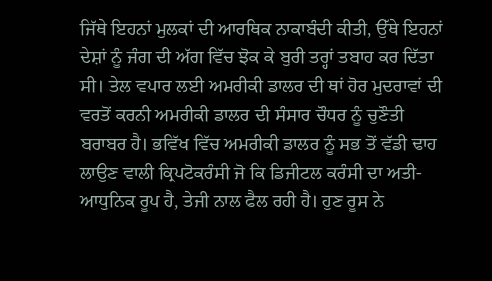ਜਿੱਥੇ ਇਹਨਾਂ ਮੁਲਕਾਂ ਦੀ ਆਰਥਿਕ ਨਾਕਾਬੰਦੀ ਕੀਤੀ, ਉੱਥੇ ਇਹਨਾਂ ਦੇਸ਼ਾਂ ਨੂੰ ਜੰਗ ਦੀ ਅੱਗ ਵਿੱਚ ਝੋਕ ਕੇ ਬੁਰੀ ਤਰ੍ਹਾਂ ਤਬਾਹ ਕਰ ਦਿੱਤਾ ਸੀ। ਤੇਲ ਵਪਾਰ ਲਈ ਅਮਰੀਕੀ ਡਾਲਰ ਦੀ ਥਾਂ ਹੋਰ ਮੁਦਰਾਵਾਂ ਦੀ ਵਰਤੋਂ ਕਰਨੀ ਅਮਰੀਕੀ ਡਾਲਰ ਦੀ ਸੰਸਾਰ ਚੌਧਰ ਨੂੰ ਚੁਣੌਤੀ ਬਰਾਬਰ ਹੈ। ਭਵਿੱਖ ਵਿੱਚ ਅਮਰੀਕੀ ਡਾਲਰ ਨੂੰ ਸਭ ਤੋਂ ਵੱਡੀ ਢਾਹ ਲਾਉਣ ਵਾਲੀ ਕ੍ਰਿਪਟੋਕਰੰਸੀ ਜੋ ਕਿ ਡਿਜੀਟਲ ਕਰੰਸੀ ਦਾ ਅਤੀ-ਆਧੁਨਿਕ ਰੂਪ ਹੈ, ਤੇਜੀ ਨਾਲ ਫੈਲ ਰਹੀ ਹੈ। ਹੁਣ ਰੂਸ ਨੇ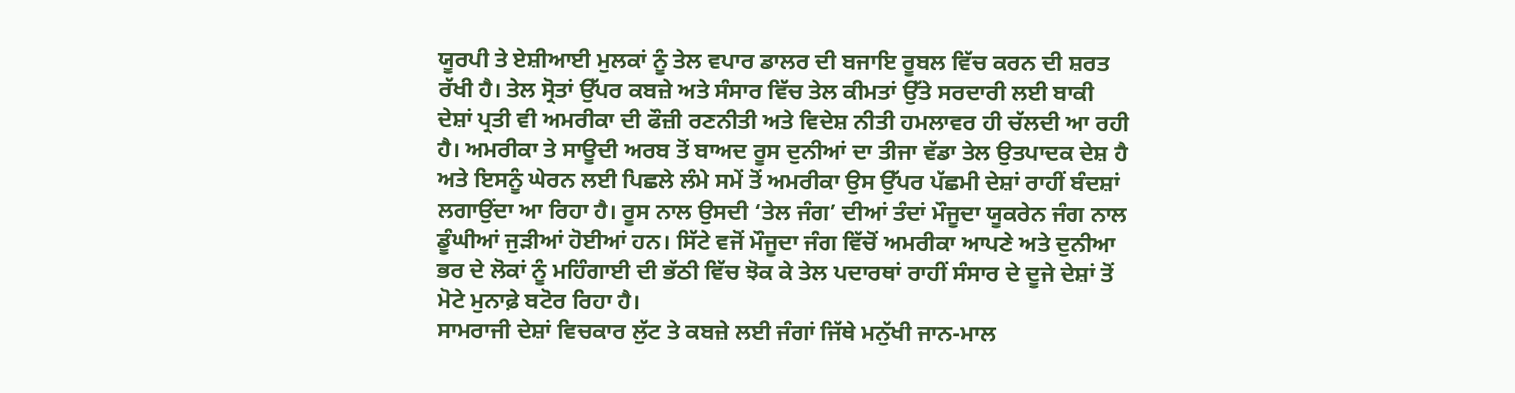ਯੂਰਪੀ ਤੇ ਏਸ਼ੀਆਈ ਮੁਲਕਾਂ ਨੂੰ ਤੇਲ ਵਪਾਰ ਡਾਲਰ ਦੀ ਬਜਾਇ ਰੂਬਲ ਵਿੱਚ ਕਰਨ ਦੀ ਸ਼ਰਤ ਰੱਖੀ ਹੈ। ਤੇਲ ਸ੍ਰੋਤਾਂ ਉੱਪਰ ਕਬਜ਼ੇ ਅਤੇ ਸੰਸਾਰ ਵਿੱਚ ਤੇਲ ਕੀਮਤਾਂ ਉੱਤੇ ਸਰਦਾਰੀ ਲਈ ਬਾਕੀ ਦੇਸ਼ਾਂ ਪ੍ਰਤੀ ਵੀ ਅਮਰੀਕਾ ਦੀ ਫੌਜ਼ੀ ਰਣਨੀਤੀ ਅਤੇ ਵਿਦੇਸ਼ ਨੀਤੀ ਹਮਲਾਵਰ ਹੀ ਚੱਲਦੀ ਆ ਰਹੀ ਹੈ। ਅਮਰੀਕਾ ਤੇ ਸਾਊਦੀ ਅਰਬ ਤੋਂ ਬਾਅਦ ਰੂਸ ਦੁਨੀਆਂ ਦਾ ਤੀਜਾ ਵੱਡਾ ਤੇਲ ਉਤਪਾਦਕ ਦੇਸ਼ ਹੈ ਅਤੇ ਇਸਨੂੰ ਘੇਰਨ ਲਈ ਪਿਛਲੇ ਲੰਮੇ ਸਮੇਂ ਤੋਂ ਅਮਰੀਕਾ ਉਸ ਉੱਪਰ ਪੱਛਮੀ ਦੇਸ਼ਾਂ ਰਾਹੀਂ ਬੰਦਸ਼ਾਂ ਲਗਾਉਂਦਾ ਆ ਰਿਹਾ ਹੈ। ਰੂਸ ਨਾਲ ਉਸਦੀ ‘ਤੇਲ ਜੰਗ’ ਦੀਆਂ ਤੰਦਾਂ ਮੌਜੂਦਾ ਯੂਕਰੇਨ ਜੰਗ ਨਾਲ ਡੂੰਘੀਆਂ ਜੁੜੀਆਂ ਹੋਈਆਂ ਹਨ। ਸਿੱਟੇ ਵਜੋਂ ਮੌਜੂਦਾ ਜੰਗ ਵਿੱਚੋਂ ਅਮਰੀਕਾ ਆਪਣੇ ਅਤੇ ਦੁਨੀਆ ਭਰ ਦੇ ਲੋਕਾਂ ਨੂੰ ਮਹਿੰਗਾਈ ਦੀ ਭੱਠੀ ਵਿੱਚ ਝੋਕ ਕੇ ਤੇਲ ਪਦਾਰਥਾਂ ਰਾਹੀਂ ਸੰਸਾਰ ਦੇ ਦੂਜੇ ਦੇਸ਼ਾਂ ਤੋਂ ਮੋਟੇ ਮੁਨਾਫ਼ੇ ਬਟੋਰ ਰਿਹਾ ਹੈ।
ਸਾਮਰਾਜੀ ਦੇਸ਼ਾਂ ਵਿਚਕਾਰ ਲੁੱਟ ਤੇ ਕਬਜ਼ੇ ਲਈ ਜੰਗਾਂ ਜਿੱਥੇ ਮਨੁੱਖੀ ਜਾਨ-ਮਾਲ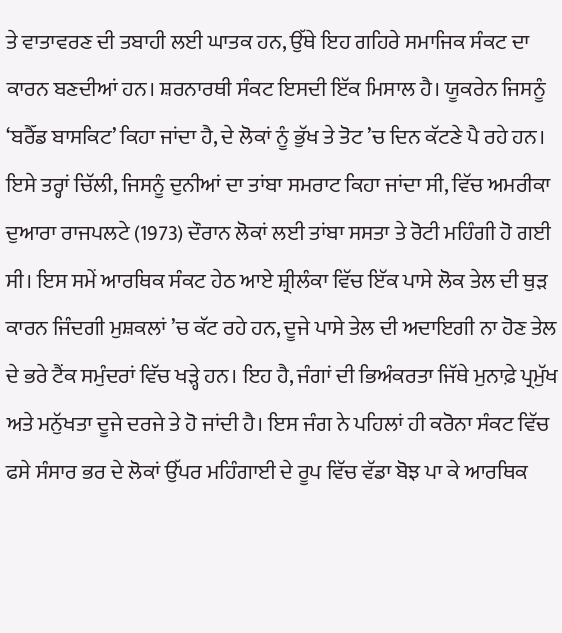ਤੇ ਵਾਤਾਵਰਣ ਦੀ ਤਬਾਹੀ ਲਈ ਘਾਤਕ ਹਨ, ਉੱਥੇ ਇਹ ਗਹਿਰੇ ਸਮਾਜਿਕ ਸੰਕਟ ਦਾ ਕਾਰਨ ਬਣਦੀਆਂ ਹਨ। ਸ਼ਰਨਾਰਥੀ ਸੰਕਟ ਇਸਦੀ ਇੱਕ ਮਿਸਾਲ ਹੈ। ਯੂਕਰੇਨ ਜਿਸਨੂੰ ‘ਬਰੈੱਡ ਬਾਸਕਿਟ’ ਕਿਹਾ ਜਾਂਦਾ ਹੈ, ਦੇ ਲੋਕਾਂ ਨੂੰ ਭੁੱਖ ਤੇ ਤੋਟ ’ਚ ਦਿਨ ਕੱਟਣੇ ਪੈ ਰਹੇ ਹਨ। ਇਸੇ ਤਰ੍ਹਾਂ ਚਿੱਲੀ, ਜਿਸਨੂੰ ਦੁਨੀਆਂ ਦਾ ਤਾਂਬਾ ਸਮਰਾਟ ਕਿਹਾ ਜਾਂਦਾ ਸੀ, ਵਿੱਚ ਅਮਰੀਕਾ ਦੁਆਰਾ ਰਾਜਪਲਟੇ (1973) ਦੌਰਾਨ ਲੋਕਾਂ ਲਈ ਤਾਂਬਾ ਸਸਤਾ ਤੇ ਰੋਟੀ ਮਹਿੰਗੀ ਹੋ ਗਈ ਸੀ। ਇਸ ਸਮੇਂ ਆਰਥਿਕ ਸੰਕਟ ਹੇਠ ਆਏ ਸ਼੍ਰੀਲੰਕਾ ਵਿੱਚ ਇੱਕ ਪਾਸੇ ਲੋਕ ਤੇਲ ਦੀ ਥੁੜ ਕਾਰਨ ਜਿੰਦਗੀ ਮੁਸ਼ਕਲਾਂ ’ਚ ਕੱਟ ਰਹੇ ਹਨ, ਦੂਜੇ ਪਾਸੇ ਤੇਲ ਦੀ ਅਦਾਇਗੀ ਨਾ ਹੋਣ ਤੇਲ ਦੇ ਭਰੇ ਟੈਂਕ ਸਮੁੰਦਰਾਂ ਵਿੱਚ ਖੜ੍ਹੇ ਹਨ। ਇਹ ਹੈ, ਜੰਗਾਂ ਦੀ ਭਿਅੰਕਰਤਾ ਜਿੱਥੇ ਮੁਨਾਫ਼ੇ ਪ੍ਰਮੁੱਖ ਅਤੇ ਮਨੁੱਖਤਾ ਦੂਜੇ ਦਰਜੇ ਤੇ ਹੋ ਜਾਂਦੀ ਹੈ। ਇਸ ਜੰਗ ਨੇ ਪਹਿਲਾਂ ਹੀ ਕਰੋਨਾ ਸੰਕਟ ਵਿੱਚ ਫਸੇ ਸੰਸਾਰ ਭਰ ਦੇ ਲੋਕਾਂ ਉੱਪਰ ਮਹਿੰਗਾਈ ਦੇ ਰੂਪ ਵਿੱਚ ਵੱਡਾ ਬੋਝ ਪਾ ਕੇ ਆਰਥਿਕ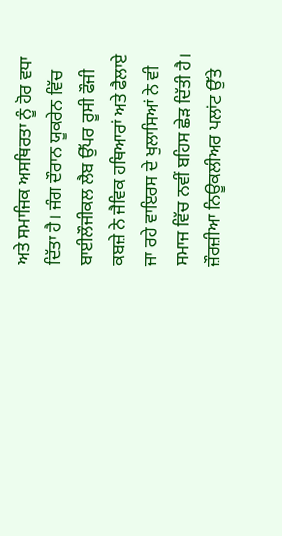ਅਤੇ ਸਮਾਜਿਕ ਅਸਥਿਰਤਾ ਨੂੰ ਹੋਰ ਵਧਾ ਦਿੱਤਾ ਹੈ। ਜੰਗ ਦੌਰਾਨ ਯੂਕਰੇਨ ਵਿੱਚ ਬਾਈਲੌਜੀਕਲ ਲੈਬ ਉੱਪਰ ਰੂਸੀ ਫੌਜੀ ਕਬਜ਼ੇ ਨੇ ਜੈਵਿਕ ਹਥਿਆਰਾਂ ਅਤੇ ਫੈਲਾਏ ਜਾ ਰਹੇ ਵਾਇਰਸ ਦੇ ਖੁਲਾਸਿਆਂ ਨੇ ਵੀ ਸਮਾਜ ਵਿੱਚ ਨਵੀਂ ਬਹਿਸ ਛੇੜ ਦਿੱਤੀ ਹੈ। ਜ਼ੌਰਜ਼ੀਆ ਨਿਊਕਲੀਅਰ ਪਲਾਂਟ ਉੱਤੇ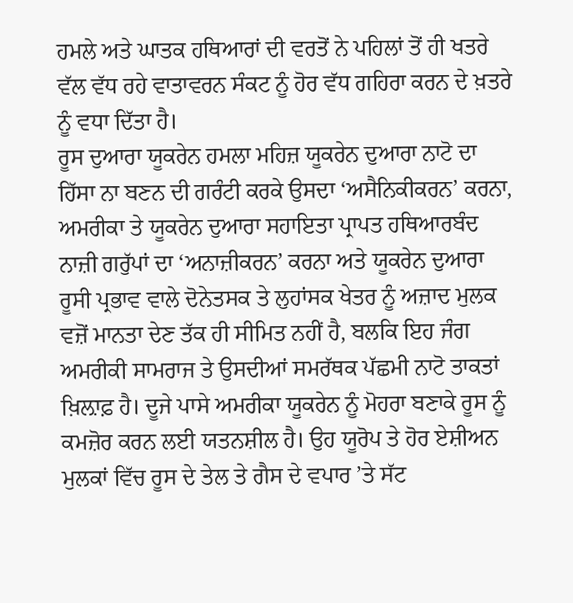ਹਮਲੇ ਅਤੇ ਘਾਤਕ ਹਥਿਆਰਾਂ ਦੀ ਵਰਤੋਂ ਨੇ ਪਹਿਲਾਂ ਤੋਂ ਹੀ ਖਤਰੇ ਵੱਲ ਵੱਧ ਰਹੇ ਵਾਤਾਵਰਨ ਸੰਕਟ ਨੂੰ ਹੋਰ ਵੱਧ ਗਹਿਰਾ ਕਰਨ ਦੇ ਖ਼ਤਰੇ ਨੂੰ ਵਧਾ ਦਿੱਤਾ ਹੈ।
ਰੂਸ ਦੁਆਰਾ ਯੂਕਰੇਨ ਹਮਲਾ ਮਹਿਜ਼ ਯੂਕਰੇਨ ਦੁਆਰਾ ਨਾਟੋ ਦਾ ਹਿੱਸਾ ਨਾ ਬਣਨ ਦੀ ਗਰੰਟੀ ਕਰਕੇ ਉਸਦਾ ‘ਅਸੈਨਿਕੀਕਰਨ’ ਕਰਨਾ, ਅਮਰੀਕਾ ਤੇ ਯੂਕਰੇਨ ਦੁਆਰਾ ਸਹਾਇਤਾ ਪ੍ਰਾਪਤ ਹਥਿਆਰਬੰਦ ਨਾਜ਼ੀ ਗਰੁੱਪਾਂ ਦਾ ‘ਅਨਾਜ਼ੀਕਰਨ’ ਕਰਨਾ ਅਤੇ ਯੂਕਰੇਨ ਦੁਆਰਾ ਰੂਸੀ ਪ੍ਰਭਾਵ ਵਾਲੇ ਦੋਨੇਤਸਕ ਤੇ ਲੁਹਾਂਸਕ ਖੇਤਰ ਨੂੰ ਅਜ਼ਾਦ ਮੁਲਕ ਵਜ਼ੋਂ ਮਾਨਤਾ ਦੇਣ ਤੱਕ ਹੀ ਸੀਮਿਤ ਨਹੀਂ ਹੈ, ਬਲਕਿ ਇਹ ਜੰਗ ਅਮਰੀਕੀ ਸਾਮਰਾਜ ਤੇ ਉਸਦੀਆਂ ਸਮਰੱਥਕ ਪੱਛਮੀ ਨਾਟੋ ਤਾਕਤਾਂ ਖ਼ਿਲ਼ਾਫ਼ ਹੈ। ਦੂਜੇ ਪਾਸੇ ਅਮਰੀਕਾ ਯੂਕਰੇਨ ਨੂੰ ਮੋਹਰਾ ਬਣਾਕੇ ਰੂਸ ਨੂੰ ਕਮਜ਼ੋਰ ਕਰਨ ਲਈ ਯਤਨਸ਼ੀਲ ਹੈ। ਉਹ ਯੂਰੋਪ ਤੇ ਹੋਰ ਏਸ਼ੀਅਨ ਮੁਲਕਾਂ ਵਿੱਚ ਰੂਸ ਦੇ ਤੇਲ ਤੇ ਗੈਸ ਦੇ ਵਪਾਰ ’ਤੇ ਸੱਟ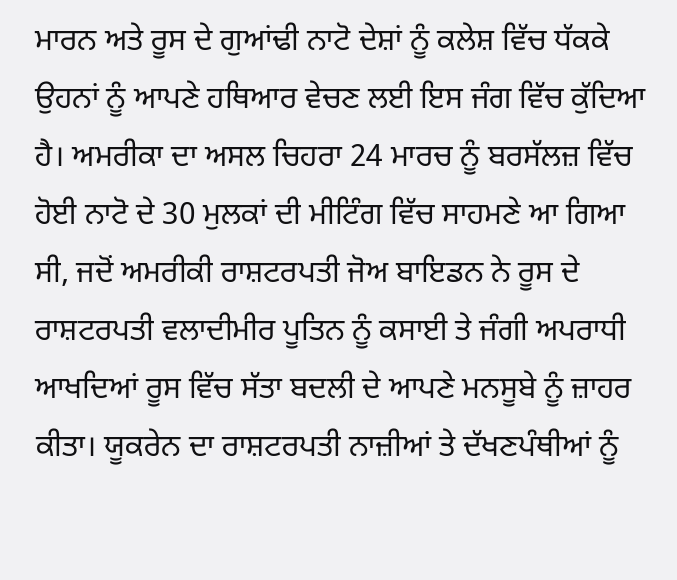ਮਾਰਨ ਅਤੇ ਰੂਸ ਦੇ ਗੁਆਂਢੀ ਨਾਟੋ ਦੇਸ਼ਾਂ ਨੂੰ ਕਲੇਸ਼ ਵਿੱਚ ਧੱਕਕੇ ਉਹਨਾਂ ਨੂੰ ਆਪਣੇ ਹਥਿਆਰ ਵੇਚਣ ਲਈ ਇਸ ਜੰਗ ਵਿੱਚ ਕੁੱਦਿਆ ਹੈ। ਅਮਰੀਕਾ ਦਾ ਅਸਲ ਚਿਹਰਾ 24 ਮਾਰਚ ਨੂੰ ਬਰਸੱਲਜ਼ ਵਿੱਚ ਹੋਈ ਨਾਟੋ ਦੇ 30 ਮੁਲਕਾਂ ਦੀ ਮੀਟਿੰਗ ਵਿੱਚ ਸਾਹਮਣੇ ਆ ਗਿਆ ਸੀ, ਜਦੋਂ ਅਮਰੀਕੀ ਰਾਸ਼ਟਰਪਤੀ ਜੋਅ ਬਾਇਡਨ ਨੇ ਰੂਸ ਦੇ ਰਾਸ਼ਟਰਪਤੀ ਵਲਾਦੀਮੀਰ ਪੂਤਿਨ ਨੂੰ ਕਸਾਈ ਤੇ ਜੰਗੀ ਅਪਰਾਧੀ ਆਖਦਿਆਂ ਰੂਸ ਵਿੱਚ ਸੱਤਾ ਬਦਲੀ ਦੇ ਆਪਣੇ ਮਨਸੂਬੇ ਨੂੰ ਜ਼ਾਹਰ ਕੀਤਾ। ਯੂਕਰੇਨ ਦਾ ਰਾਸ਼ਟਰਪਤੀ ਨਾਜ਼ੀਆਂ ਤੇ ਦੱਖਣਪੰਥੀਆਂ ਨੂੰ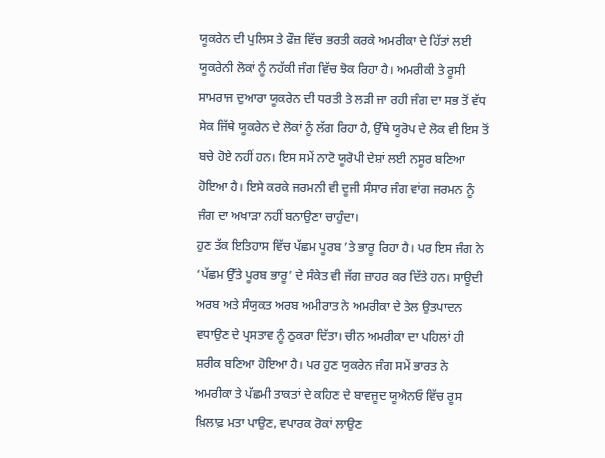ਯੂਕਰੇਨ ਦੀ ਪੁਲਿਸ ਤੇ ਫੌਜ਼ ਵਿੱਚ ਭਰਤੀ ਕਰਕੇ ਅਮਰੀਕਾ ਦੇ ਹਿੱਤਾਂ ਲਈ ਯੂਕਰੇਨੀ ਲੋਕਾਂ ਨੂੰ ਨਹੱਕੀ ਜੰਗ ਵਿੱਚ ਝੋਕ ਰਿਹਾ ਹੈ। ਅਮਰੀਕੀ ਤੇ ਰੂਸੀ ਸਾਮਰਾਜ ਦੁਆਰਾ ਯੂਕਰੇਨ ਦੀ ਧਰਤੀ ਤੇ ਲੜੀ ਜਾ ਰਹੀ ਜੰਗ ਦਾ ਸਭ ਤੋਂ ਵੱਧ ਸੇਕ ਜਿੱਥੇ ਯੂਕਰੇਨ ਦੇ ਲੋਕਾਂ ਨੂੰ ਲੱਗ ਰਿਹਾ ਹੈ, ਉੱਥੇ ਯੂਰੋਪ ਦੇ ਲੋਕ ਵੀ ਇਸ ਤੋਂ ਬਚੇ ਹੋਏ ਨਹੀਂ ਹਨ। ਇਸ ਸਮੇਂ ਨਾਟੋ ਯੂਰੋਪੀ ਦੇਸ਼ਾਂ ਲਈ ਨਸੂਰ ਬਣਿਆ ਹੋਇਆ ਹੈ। ਇਸੇ ਕਰਕੇ ਜਰਮਨੀ ਵੀ ਦੂਜੀ ਸੰਸਾਰ ਜੰਗ ਵਾਂਗ ਜਰਮਨ ਨੂੰ ਜੰਗ ਦਾ ਅਖਾੜਾ ਨਹੀਂ ਬਨਾਉਣਾ ਚਾਹੁੰਦਾ।
ਹੁਣ ਤੱਕ ਇਤਿਹਾਸ ਵਿੱਚ ਪੱਛਮ ਪੂਰਬ ’ਤੇ ਭਾਰੂ ਰਿਹਾ ਹੈ। ਪਰ ਇਸ ਜੰਗ ਨੇ ‘ਪੱਛਮ ਉੱਤੇ ਪੂਰਬ ਭਾਰੂ’ ਦੇ ਸੰਕੇਤ ਵੀ ਜੱਗ ਜ਼ਾਹਰ ਕਰ ਦਿੱਤੇ ਹਨ। ਸਾਊਦੀ ਅਰਬ ਅਤੇ ਸੰਯੁਕਤ ਅਰਬ ਅਮੀਰਾਤ ਨੇ ਅਮਰੀਕਾ ਦੇ ਤੇਲ ਉਤਪਾਦਨ ਵਧਾਉਣ ਦੇ ਪ੍ਰਸਤਾਵ ਨੂੰ ਠੁਕਰਾ ਦਿੱਤਾ। ਚੀਨ ਅਮਰੀਕਾ ਦਾ ਪਹਿਲਾਂ ਹੀ ਸ਼ਰੀਕ ਬਣਿਆ ਹੋਇਆ ਹੈ। ਪਰ ਹੁਣ ਯੁਕਰੇਨ ਜੰਗ ਸਮੇਂ ਭਾਰਤ ਨੇ ਅਮਰੀਕਾ ਤੇ ਪੱਛਮੀ ਤਾਕਤਾਂ ਦੇ ਕਹਿਣ ਦੇ ਬਾਵਜੂਦ ਯੂਐਨਓ ਵਿੱਚ ਰੂਸ ਖ਼ਿਲਾਫ਼ ਮਤਾ ਪਾਉਣ, ਵਪਾਰਕ ਰੋਕਾਂ ਲਾਉਣ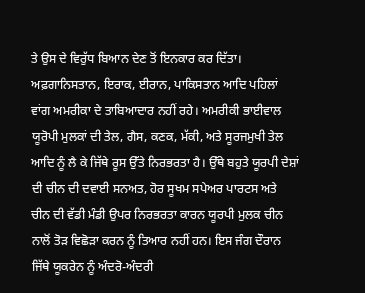ਤੇ ਉਸ ਦੇ ਵਿਰੁੱਧ ਬਿਆਨ ਦੇਣ ਤੋਂ ਇਨਕਾਰ ਕਰ ਦਿੱਤਾ। ਅਫ਼ਗਾਨਿਸਤਾਨ, ਇਰਾਕ, ਈਰਾਨ, ਪਾਕਿਸਤਾਨ ਆਦਿ ਪਹਿਲਾਂ ਵਾਂਗ ਅਮਰੀਕਾ ਦੇ ਤਾਬਿਆਦਾਰ ਨਹੀਂ ਰਹੇ। ਅਮਰੀਕੀ ਭਾਈਵਾਲ ਯੂਰੋਪੀ ਮੁਲਕਾਂ ਦੀ ਤੇਲ, ਗੈਸ, ਕਣਕ, ਮੱਕੀ, ਅਤੇ ਸੂਰਜਮੁਖੀ ਤੇਲ ਆਦਿ ਨੂੰ ਲੈ ਕੇ ਜਿੱਥੇ ਰੂਸ ਉੱਤੇ ਨਿਰਭਰਤਾ ਹੈ। ਉੱਥੇ ਬਹੁਤੇ ਯੂਰਪੀ ਦੇਸ਼ਾਂ ਦੀ ਚੀਨ ਦੀ ਦਵਾਈ ਸਨਅਤ, ਹੋਰ ਸੂਖਮ ਸਪੇਅਰ ਪਾਰਟਸ ਅਤੇ ਚੀਨ ਦੀ ਵੱਡੀ ਮੰਡੀ ਉਪਰ ਨਿਰਭਰਤਾ ਕਾਰਨ ਯੂਰਪੀ ਮੁਲਕ ਚੀਨ ਨਾਲੋਂ ਤੋੜ ਵਿਛੋੜਾ ਕਰਨ ਨੂੰ ਤਿਆਰ ਨਹੀਂ ਹਨ। ਇਸ ਜੰਗ ਦੌਰਾਨ ਜਿੱਥੇ ਯੂਕਰੇਨ ਨੂੰ ਅੰਦਰੋ-ਅੰਦਰੀ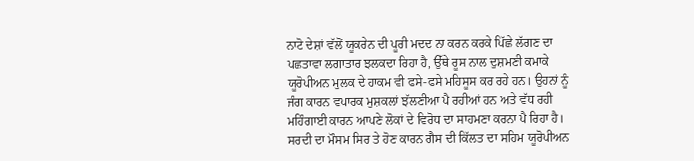ਨਾਟੋ ਦੇਸ਼ਾਂ ਵੱਲੋਂ ਯੂਕਰੇਨ ਦੀ ਪੂਰੀ ਮਦਦ ਨਾ ਕਰਨ ਕਰਕੇ ਪਿੱਛੇ ਲੱਗਣ ਦਾ ਪਛਤਾਵਾ ਲਗਾਤਾਰ ਝਲਕਦਾ ਰਿਹਾ ਹੈ, ਉੱਥੇ ਰੂਸ ਨਾਲ ਦੁਸ਼ਮਣੀ ਕਮਾਕੇ ਯੂਰੋਪੀਅਨ ਮੁਲਕ ਦੇ ਹਾਕਮ ਵੀ ਫਸੇ-ਫਸੇ ਮਹਿਸੂਸ ਕਰ ਰਹੇ ਹਨ। ਉਹਨਾਂ ਨੂੰ ਜੰਗ ਕਾਰਨ ਵਪਾਰਕ ਮੁਸ਼ਕਲਾਂ ਝੱਲਣੀਆ ਪੈ ਰਹੀਆਂ ਹਨ ਅਤੇ ਵੱਧ ਰਹੀ ਮਹਿੰਗਾਈ ਕਾਰਨ ਆਪਣੇ ਲੋਕਾਂ ਦੇ ਵਿਰੋਧ ਦਾ ਸਾਹਮਣਾ ਕਰਨਾ ਪੈ ਰਿਹਾ ਹੈ। ਸਰਦੀ ਦਾ ਮੌਸਮ ਸਿਰ ਤੇ ਹੋਣ ਕਾਰਨ ਗੈਸ ਦੀ ਕਿੱਲਤ ਦਾ ਸਹਿਮ ਯੂਰੋਪੀਅਨ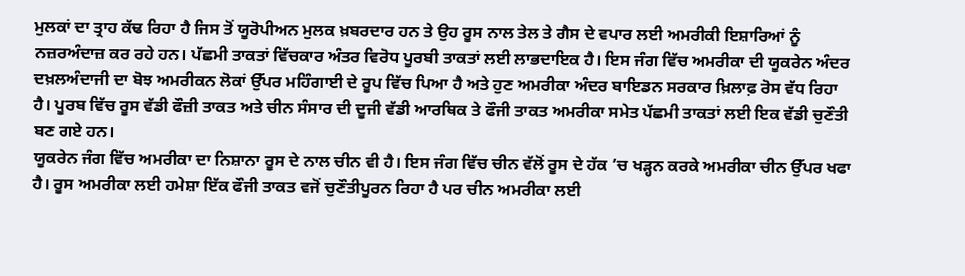ਮੁਲਕਾਂ ਦਾ ਤ੍ਰਾਹ ਕੱਢ ਰਿਹਾ ਹੈ ਜਿਸ ਤੋਂ ਯੂਰੋਪੀਅਨ ਮੁਲਕ ਖ਼ਬਰਦਾਰ ਹਨ ਤੇ ਉਹ ਰੂਸ ਨਾਲ ਤੇਲ ਤੇ ਗੈਸ ਦੇ ਵਪਾਰ ਲਈ ਅਮਰੀਕੀ ਇਸ਼ਾਰਿਆਂ ਨੂੰ ਨਜ਼ਰਅੰਦਾਜ਼ ਕਰ ਰਹੇ ਹਨ। ਪੱਛਮੀ ਤਾਕਤਾਂ ਵਿੱਚਕਾਰ ਅੰਤਰ ਵਿਰੋਧ ਪੂਰਬੀ ਤਾਕਤਾਂ ਲਈ ਲਾਭਦਾਇਕ ਹੈ। ਇਸ ਜੰਗ ਵਿੱਚ ਅਮਰੀਕਾ ਦੀ ਯੂਕਰੇਨ ਅੰਦਰ ਦਖ਼ਲਅੰਦਾਜੀ ਦਾ ਬੋਝ ਅਮਰੀਕਨ ਲੋਕਾਂ ਉੱਪਰ ਮਹਿੰਗਾਈ ਦੇ ਰੂਪ ਵਿੱਚ ਪਿਆ ਹੈ ਅਤੇ ਹੁਣ ਅਮਰੀਕਾ ਅੰਦਰ ਬਾਇਡਨ ਸਰਕਾਰ ਖ਼ਿਲਾਫ਼ ਰੋਸ ਵੱਧ ਰਿਹਾ ਹੈ। ਪੂਰਬ ਵਿੱਚ ਰੂਸ ਵੱਡੀ ਫੌਜ਼ੀ ਤਾਕਤ ਅਤੇ ਚੀਨ ਸੰਸਾਰ ਦੀ ਦੂਜੀ ਵੱਡੀ ਆਰਥਿਕ ਤੇ ਫੌਜੀ ਤਾਕਤ ਅਮਰੀਕਾ ਸਮੇਤ ਪੱਛਮੀ ਤਾਕਤਾਂ ਲਈ ਇਕ ਵੱਡੀ ਚੁਣੌਤੀ ਬਣ ਗਏ ਹਨ।
ਯੂਕਰੇਨ ਜੰਗ ਵਿੱਚ ਅਮਰੀਕਾ ਦਾ ਨਿਸ਼ਾਨਾ ਰੂਸ ਦੇ ਨਾਲ ਚੀਨ ਵੀ ਹੈ। ਇਸ ਜੰਗ ਵਿੱਚ ਚੀਨ ਵੱਲੋਂ ਰੂਸ ਦੇ ਹੱਕ ’ਚ ਖੜ੍ਹਨ ਕਰਕੇ ਅਮਰੀਕਾ ਚੀਨ ਉੱਪਰ ਖਫਾ ਹੈ। ਰੂਸ ਅਮਰੀਕਾ ਲਈ ਹਮੇਸ਼ਾ ਇੱਕ ਫੌਜੀ ਤਾਕਤ ਵਜੋਂ ਚੁਣੌਤੀਪੂਰਨ ਰਿਹਾ ਹੈ ਪਰ ਚੀਨ ਅਮਰੀਕਾ ਲਈ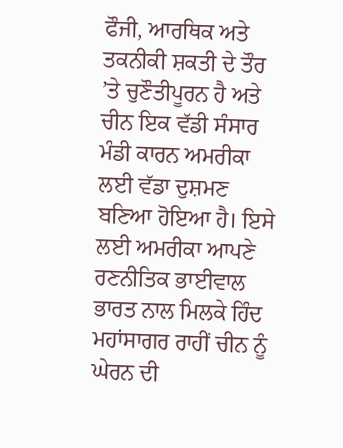ਫੌਜੀ, ਆਰਥਿਕ ਅਤੇ ਤਕਨੀਕੀ ਸ਼ਕਤੀ ਦੇ ਤੌਰ ’ਤੇ ਚੁਣੌਤੀਪੂਰਨ ਹੈ ਅਤੇ ਚੀਨ ਇਕ ਵੱਡੀ ਸੰਸਾਰ ਮੰਡੀ ਕਾਰਨ ਅਮਰੀਕਾ ਲਈ ਵੱਡਾ ਦੁਸ਼ਮਣ ਬਣਿਆ ਹੋਇਆ ਹੈ। ਇਸੇ ਲਈ ਅਮਰੀਕਾ ਆਪਣੇ ਰਣਨੀਤਿਕ ਭਾਈਵਾਲ ਭਾਰਤ ਨਾਲ ਮਿਲਕੇ ਹਿੰਦ ਮਹਾਂਸਾਗਰ ਰਾਹੀਂ ਚੀਨ ਨੂੰ ਘੇਰਨ ਦੀ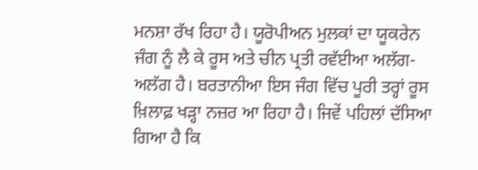ਮਨਸ਼ਾ ਰੱਖ ਰਿਹਾ ਹੈ। ਯੂਰੋਪੀਅਨ ਮੁਲਕਾਂ ਦਾ ਯੂਕਰੇਨ ਜੰਗ ਨੂੰ ਲੈ ਕੇ ਰੂਸ ਅਤੇ ਚੀਨ ਪ੍ਰਤੀ ਰਵੱਈਆ ਅਲੱਗ-ਅਲੱਗ ਹੈ। ਬਰਤਾਨੀਆ ਇਸ ਜੰਗ ਵਿੱਚ ਪੂਰੀ ਤਰ੍ਹਾਂ ਰੂਸ ਖ਼ਿਲਾਫ਼ ਖੜ੍ਹਾ ਨਜ਼ਰ ਆ ਰਿਹਾ ਹੈ। ਜਿਵੇਂ ਪਹਿਲਾਂ ਦੱਸਿਆ ਗਿਆ ਹੈ ਕਿ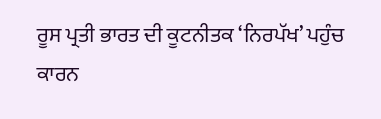ਰੂਸ ਪ੍ਰਤੀ ਭਾਰਤ ਦੀ ਕੂਟਨੀਤਕ ‘ਨਿਰਪੱਖ’ ਪਹੁੰਚ ਕਾਰਨ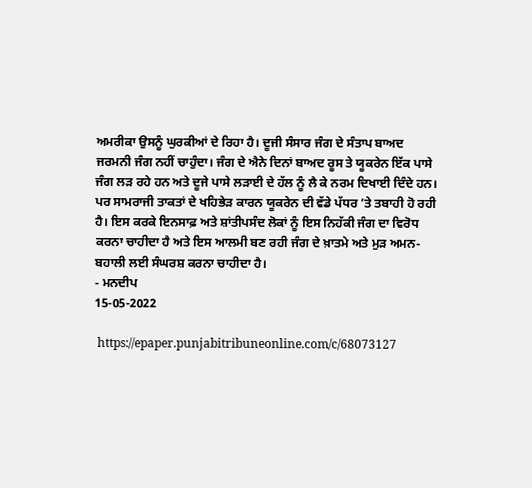ਅਮਰੀਕਾ ਉਸਨੂੰ ਘੁਰਕੀਆਂ ਦੇ ਰਿਹਾ ਹੈ। ਦੂਜੀ ਸੰਸਾਰ ਜੰਗ ਦੇ ਸੰਤਾਪ ਬਾਅਦ ਜਰਮਨੀ ਜੰਗ ਨਹੀਂ ਚਾਹੁੰਦਾ। ਜੰਗ ਦੇ ਐਨੇ ਦਿਨਾਂ ਬਾਅਦ ਰੂਸ ਤੇ ਯੂਕਰੇਨ ਇੱਕ ਪਾਸੇ ਜੰਗ ਲੜ ਰਹੇ ਹਨ ਅਤੇ ਦੂਜੇ ਪਾਸੇ ਲੜਾਈ ਦੇ ਹੱਲ ਨੂੰ ਲੈ ਕੇ ਨਰਮ ਦਿਖਾਈ ਦਿੰਦੇ ਹਨ। ਪਰ ਸਾਮਰਾਜੀ ਤਾਕਤਾਂ ਦੇ ਖਹਿਭੇੜ ਕਾਰਨ ਯੂਕਰੇਨ ਦੀ ਵੱਡੇ ਪੱਧਰ ’ਤੇ ਤਬਾਹੀ ਹੋ ਰਹੀ ਹੈ। ਇਸ ਕਰਕੇ ਇਨਸਾਫ਼ ਅਤੇ ਸ਼ਾਂਤੀਪਸੰਦ ਲੋਕਾਂ ਨੂੰ ਇਸ ਨਿਹੱਕੀ ਜੰਗ ਦਾ ਵਿਰੋਧ ਕਰਨਾ ਚਾਹੀਦਾ ਹੈ ਅਤੇ ਇਸ ਆਲਮੀ ਬਣ ਰਹੀ ਜੰਗ ਦੇ ਖ਼ਾਤਮੇ ਅਤੇ ਮੁੜ ਅਮਨ-ਬਹਾਲੀ ਲਈ ਸੰਘਰਸ਼ ਕਰਨਾ ਚਾਹੀਦਾ ਹੈ।
- ਮਨਦੀਪ
15-05-2022

 https://epaper.punjabitribuneonline.com/c/68073127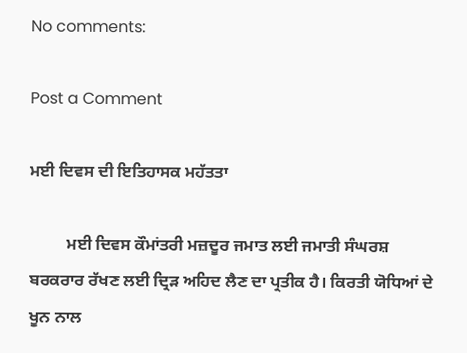No comments:

Post a Comment

ਮਈ ਦਿਵਸ ਦੀ ਇਤਿਹਾਸਕ ਮਹੱਤਤਾ

         ਮਈ ਦਿਵਸ ਕੌਮਾਂਤਰੀ ਮਜ਼ਦੂਰ ਜਮਾਤ ਲਈ ਜਮਾਤੀ ਸੰਘਰਸ਼ ਬਰਕਰਾਰ ਰੱਖਣ ਲਈ ਦ੍ਰਿੜ ਅਹਿਦ ਲੈਣ ਦਾ ਪ੍ਰਤੀਕ ਹੈ। ਕਿਰਤੀ ਯੋਧਿਆਂ ਦੇ ਖੂਨ ਨਾਲ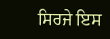ਸਿਰਜੇ ਇਸ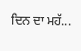ਦਿਨ ਦਾ ਮਹੱ...